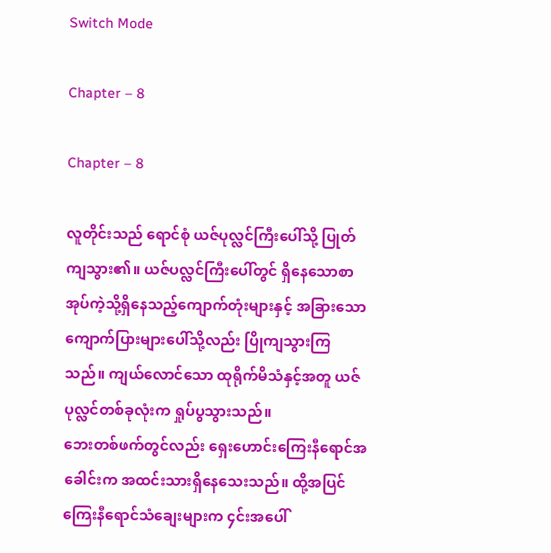Switch Mode

Chapter – 8

Chapter – 8

လူတိုင်းသည် ရောင်စုံ ယဇ်ပုလ္လင်ကြီးပေါ်သို့ ပြုတ်ကျသွား၏။ ယဇ်ပလ္လင်ကြီးပေါ်တွင် ရှိနေသောစာအုပ်ကဲ့သို့ရှိနေသည့်ကျောက်တုံးများနှင့် အခြားသောကျောက်ပြားများပေါ်သို့လည်း ပြိုကျသွားကြသည်။ ကျယ်လောင်သော ထုရိုက်မိသံနှင့်အတူ ယဇ်ပုလ္လင်တစ်ခုလုံးက ရှုပ်ပွသွားသည်။
ဘေးတစ်ဖက်တွင်လည်း ရှေးဟောင်းကြေးနီရောင်အခေါင်းက အထင်းသားရှိနေသေးသည်။ ထို့အပြင်ကြေးနီရောင်သံချေးများက ၄င်းအပေါ်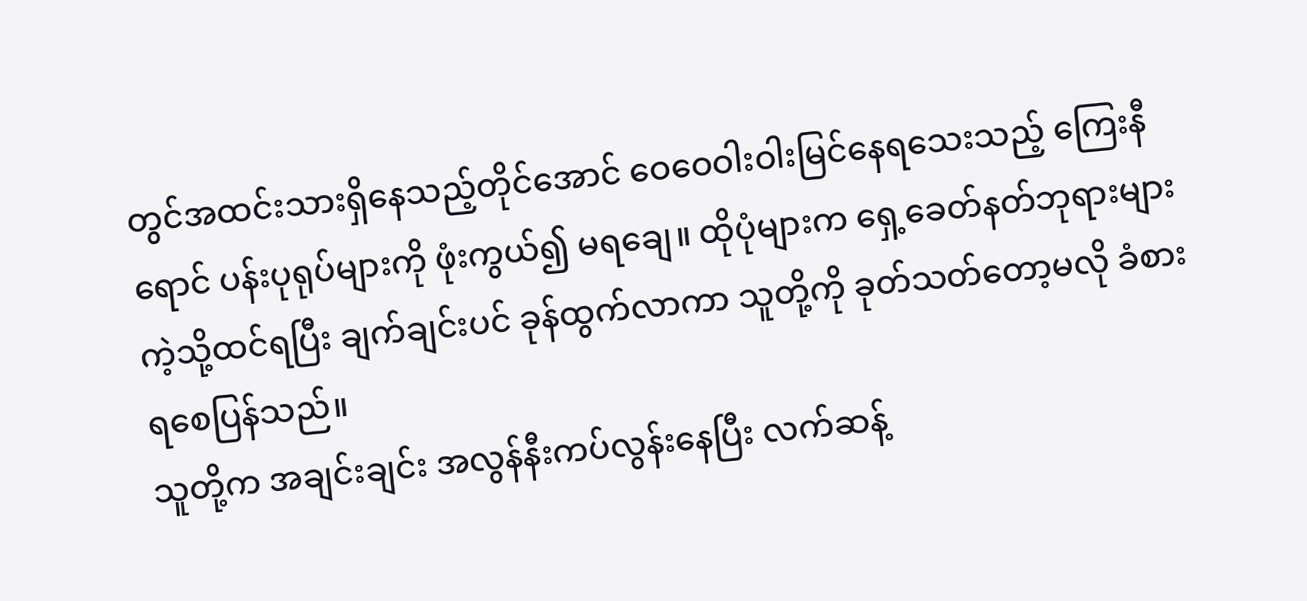တွင်အထင်းသားရှိနေသည့်တိုင်အောင် ဝေဝေဝါးဝါးမြင်နေရသေးသည့် ကြေးနီရောင် ပန်းပုရုပ်များကို ဖုံးကွယ်၍ မရချေ။ ထိုပုံများက ရှေ့ခေတ်နတ်ဘုရားများကဲ့သို့ထင်ရပြီး ချက်ချင်းပင် ခုန်ထွက်လာကာ သူတို့ကို ခုတ်သတ်တော့မလို ခံစားရစေပြန်သည်။
သူတို့က အချင်းချင်း အလွန်နီးကပ်လွန်းနေပြီး လက်ဆန့်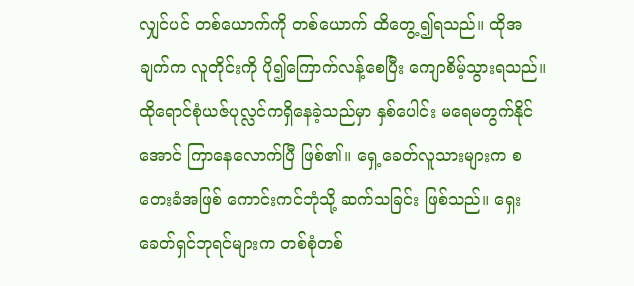လျှင်ပင် တစ်ယောက်ကို တစ်ယောက် ထိတွေ့၍ရသည်။ ထိုအချက်က လူတိုင်းကို ပို၍ကြောက်လန့်စေပြီး ကျောစိမ့်သွားရသည်။
ထိုရောင်စုံယဇ်ပုလ္လင်ကရှိနေခဲ့သည်မှာ နှစ်ပေါင်း မရေမတွက်နိုင်အောင် ကြာနေလောက်ပြီ ဖြစ်၏။ ရှေ့ခေတ်လူသားများက စတေးခံအဖြစ် ကောင်းကင်ဘုံသို့ ဆက်သခြင်း ဖြစ်သည်။ ရှေးခေတ်ရှင်ဘုရင်များက တစ်စုံတစ်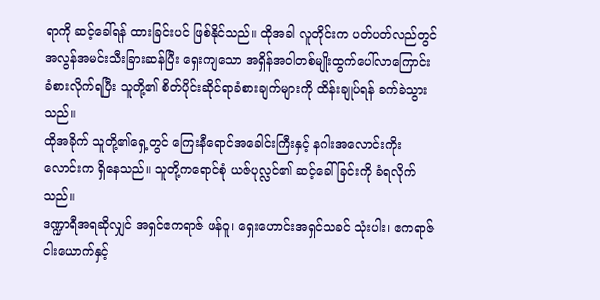ရာကို ဆင့်ခေါ်ရန် ထားခြင်းပင် ဖြစ်နိုင်သည်။ ထိုအခါ လူတိုင်းက ပတ်ပတ်လည်တွင် အလွန်အမင်းသီးခြားဆန်ပြီး ရှေးကျသော အရှိန်အဝါတစ်မျိုးထွက်ပေါ်လာကြောင်း ခံစားလိုက်ရပြီး သူတို့၏ စိတ်ပိုင်းဆိုင်ရာခံစားချက်များကို ထိန်းချုပ်ရန် ခက်ခဲသွားသည်။
ထိုအခိုက် သူတို့၏ရှေ့တွင် ကြေးနီရောင်အခေါင်းကြီးနှင့် နဂါးအလောင်းကိုးလောင်းက ရှိနေသည်။ သူတို့ကရောင်စုံ ယဇ်ပုလ္လင်၏ ဆင့်ခေါ်ခြင်းကို ခံရလိုက်သည်။
ဒဏ္ဍာရီအရဆိုလျှင် အရှင်ဧကရာဇ် ဖန်ဝူ၊ ရှေးဟောင်းအရှင်သခင် သုံးပါး၊ ဧကရာဇ်ငါးယောက်နှင့်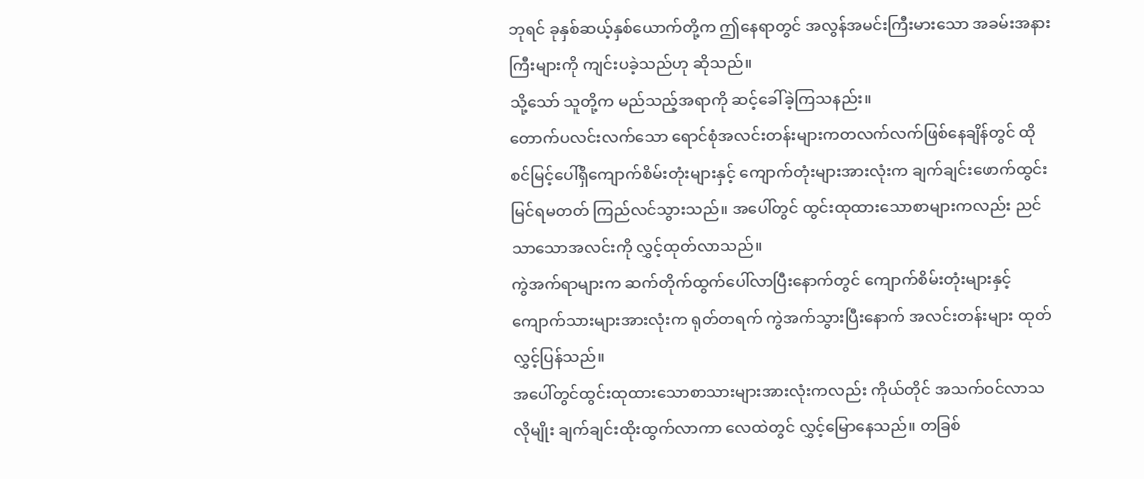ဘုရင် ခုနှစ်ဆယ့်နှစ်ယောက်တို့က ဤနေရာတွင် အလွန်အမင်းကြီးမားသော အခမ်းအနားကြီးများကို ကျင်းပခဲ့သည်ဟု ဆိုသည်။
သို့သော် သူတို့က မည်သည့်အရာကို ဆင့်ခေါ်ခဲ့ကြသနည်း။
တောက်ပလင်းလက်သော ရောင်စုံအလင်းတန်းများကတလက်လက်ဖြစ်နေချိန်တွင် ထိုစင်မြင့်ပေါ်ရှိကျောက်စိမ်းတုံးများနှင့် ကျောက်တုံးများအားလုံးက ချက်ချင်းဖောက်ထွင်းမြင်ရမတတ် ကြည်လင်သွားသည်။ အပေါ်တွင် ထွင်းထုထားသောစာများကလည်း ညင်သာသောအလင်းကို လွှင့်ထုတ်လာသည်။
ကွဲအက်ရာများက ဆက်တိုက်ထွက်ပေါ်လာပြီးနောက်တွင် ကျောက်စိမ်းတုံးများနှင့် ကျောက်သားများအားလုံးက ရုတ်တရက် ကွဲအက်သွားပြီးနောက် အလင်းတန်းများ ထုတ်လွှင့်ပြန်သည်။
အပေါ်တွင်ထွင်းထုထားသောစာသားများအားလုံးကလည်း ကိုယ်တိုင် အသက်ဝင်လာသလိုမျိုး ချက်ချင်းထိုးထွက်လာကာ လေထဲတွင် လွှင့်မြောနေသည်။ တခြစ်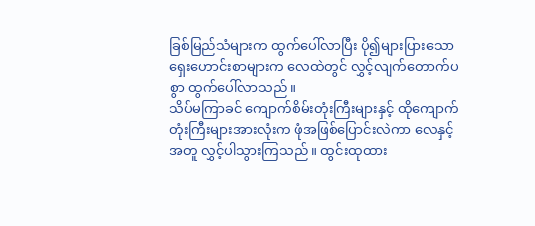ခြစ်မြည်သံများက ထွက်ပေါ်လာပြီး ပို၍များပြားသော ရှေးဟောင်းစာများက လေထဲတွင် လွှင့်လျက်တောက်ပစွာ ထွက်ပေါ်လာသည်။
သိပ်မကြာခင် ကျောက်စိမ်းတုံးကြီးများနှင့် ထိုကျောက်တုံးကြီးများအားလုံးက ဖုံအဖြစ်ပြောင်းလဲကာ လေနှင့်အတူ လွှင့်ပါသွားကြသည်။ ထွင်းထုထား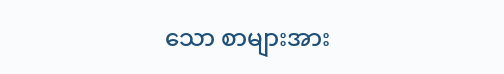သော စာများအား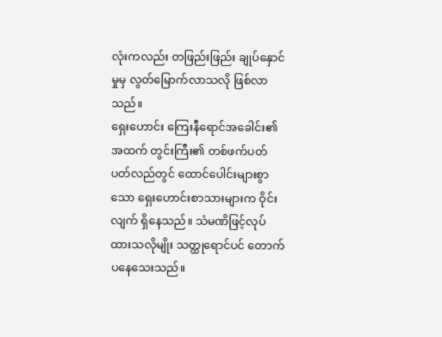လုံးကလည်း တဖြည်းဖြည်း ချုပ်နှောင်မှုမှ လွတ်မြောက်လာသလို ဖြစ်လာသည်။
ရှေးဟောင်း ကြေးနီရောင်အခေါင်း၏ အထက် တွင်းကြီး၏ တစ်ဖက်ပတ်ပတ်လည်တွင် ထောင်ပေါင်းများစွာသော ရှေးဟောင်းစာသားများက ဝိုင်းလျက် ရှိနေသည်။ သံမဏိဖြင့်လုပ်ထားသလိုမျိုး သတ္ထုရောင်ပင် တောက်ပနေသေးသည်။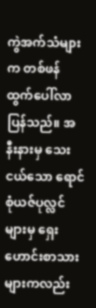ကွဲအက်သံများက တစ်ဖန် ထွက်ပေါ်လာပြန်သည်။ အနီးနားမှ သေးငယ်သော ရောင်စုံယဇ်ပုလ္လင်များမှ ရှေးဟောင်းစာသားများကလည်း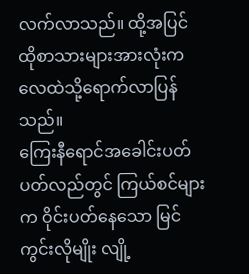လက်လာသည်။ ထို့အပြင် ထိုစာသားများအားလုံးက လေထဲသို့ရောက်လာပြန်သည်။
ကြေးနီရောင်အခေါင်းပတ်ပတ်လည်တွင် ကြယ်စင်များက ဝိုင်းပတ်နေသော မြင်ကွင်းလိုမျိုး လျို့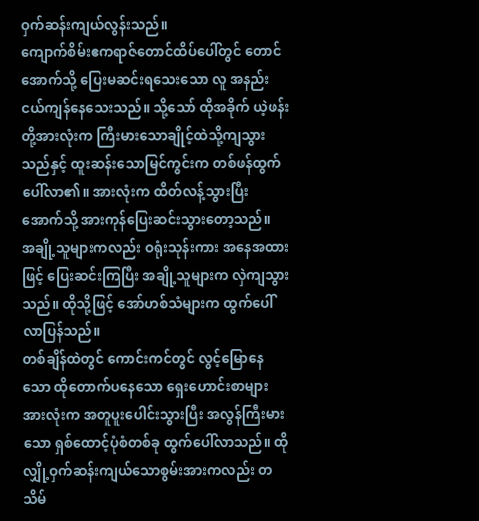ဝှက်ဆန်းကျယ်လွန်းသည်။
ကျောက်စိမ်းဧကရာဇ်တောင်ထိပ်ပေါ်တွင် တောင်အောက်သို့ ပြေးမဆင်းရသေးသော လူ အနည်းငယ်ကျန်နေသေးသည်။ သို့သော် ထိုအခိုက် ယဲ့ဖန်းတို့အားလုံးက ကြီးမားသောချိုင့်ထဲသို့ကျသွားသည်နှင့် ထူးဆန်းသောမြင်ကွင်းက တစ်ဖန်ထွက်ပေါ်လာ၏။ အားလုံးက ထိတ်လန့်သွားပြီး အောက်သို့ အားကုန်ပြေးဆင်းသွားတော့သည်။
အချို့သူများကလည်း ဝရုံးသုန်းကား အနေအထားဖြင့် ပြေးဆင်းကြပြီး အချို့သူများက လှဲကျသွားသည်။ ထိုသို့ဖြင့် အော်ဟစ်သံများက ထွက်ပေါ်လာပြန်သည်။
တစ်ချိန်ထဲတွင် ကောင်းကင်တွင် လွင့်မြောနေသော ထိုတောက်ပနေသော ရှေးဟောင်းစာများအားလုံးက အတူပူးပေါင်းသွားပြီး အလွန်ကြီးမားသော ရှစ်ထောင့်ပုံစံတစ်ခု ထွက်ပေါ်လာသည်။ ထိုလျှို့ဝှက်ဆန်းကျယ်သောစွမ်းအားကလည်း တသိမ်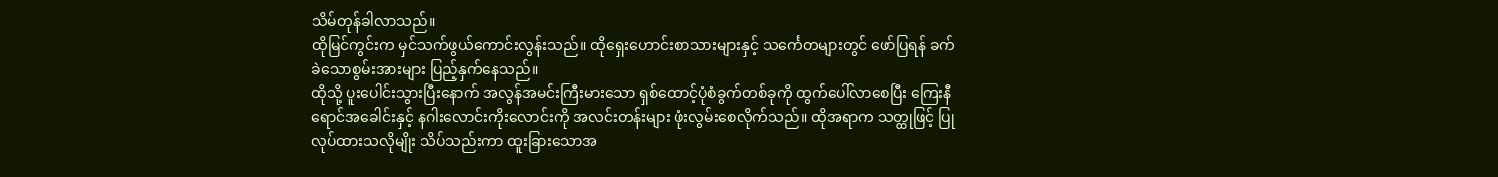သိမ်တုန်ခါလာသည်။
ထိုမြင်ကွင်းက မှင်သက်ဖွယ်ကောင်းလွန်းသည်။ ထိုရှေးဟောင်းစာသားများနှင့် သင်္ကေတများတွင် ဖော်ပြရန် ခက်ခဲသောစွမ်းအားများ ပြည့်နှက်နေသည်။
ထိုသို့ ပူးပေါင်းသွားပြီးနောက် အလွန်အမင်းကြီးမားသော ရှစ်ထောင့်ပုံစံခွက်တစ်ခုကို ထွက်ပေါ်လာစေပြီး ကြေးနီရောင်အခေါင်းနှင့် နဂါးလောင်းကိုးလောင်းကို အလင်းတန်းများ ဖုံးလွမ်းစေလိုက်သည်။ ထိုအရာက သတ္ထုဖြင့် ပြုလုပ်ထားသလိုမျိုး သိပ်သည်းကာ ထူးခြားသောအ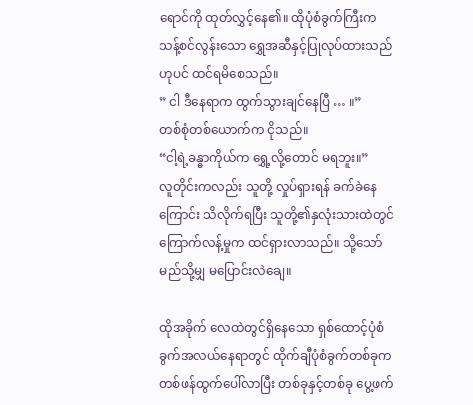ရောင်ကို ထုတ်လွှင့်နေ၏။ ထိုပုံစံခွက်ကြီးက သန့်စင်လွန်းသော ရွှေအဆီနှင့်ပြုလုပ်ထားသည်ဟုပင် ထင်ရမိစေသည်။
” ငါ ဒီနေရာက ထွက်သွားချင်နေပြီ … ။”
တစ်စုံတစ်ယောက်က ငိုသည်။
“ငါ့ရဲ့ခန္ဓာကိုယ်က ရွှေ့လို့တောင် မရဘူး။”
လူတိုင်းကလည်း သူတို့ လှုပ်ရှားရန် ခက်ခဲနေကြောင်း သိလိုက်ရပြီး သူတို့၏နှလုံးသားထဲတွင် ကြောက်လန့်မှုက ထင်ရှားလာသည်။ သို့သော် မည်သို့မျှ မပြောင်းလဲချေ။

ထိုအခိုက် လေထဲတွင်ရှိနေသော ရှစ်ထောင့်ပုံစံခွက်အလယ်နေရာတွင် ထိုက်ချီပုံစံခွက်တစ်ခုက တစ်ဖန်ထွက်ပေါ်လာပြီး တစ်ခုနှင့်တစ်ခု ပွေ့ဖက်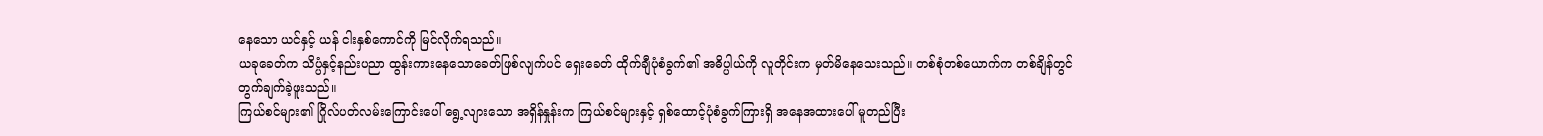နေသော ယင်နှင့် ယန် ငါးနှစ်ကောင်ကို မြင်လိုက်ရသည်။
ယခုခေတ်က သိပ္ပံနှင့်နည်းပညာ ထွန်းကားနေသောခေတ်ဖြစ်လျက်ပင် ရှေးခေတ် ထိုက်ချီပုံစံခွက်၏ အဓိပ္ပါယ်ကို လူတိုင်းက မှတ်မိနေသေးသည်။ တစ်စုံတစ်ယောက်က တစ်ချိန်တွင် တွက်ချက်ခဲ့ဖူးသည်။
ကြယ်စင်များ၏ ဂြိုလ်ပတ်လမ်းကြောင်းပေါ် ရွေ့လျားသော အရှိန်နှုန်းက ကြယ်စင်များနှင့် ရှစ်ထောင့်ပုံစံခွက်ကြားရှိ အနေအထားပေါ် မူတည်ပြီး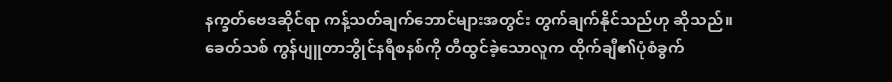နက္ခတ်ဗေဒဆိုင်ရာ ကန့်သတ်ချက်ဘောင်များအတွင်း တွက်ချက်နိုင်သည်ဟု ဆိုသည်။
ခေတ်သစ် ကွန်ပျူတာဘွိုင်နရီစနစ်ကို တီထွင်ခဲ့သောလူက ထိုက်ချီ၏ပုံစံခွက်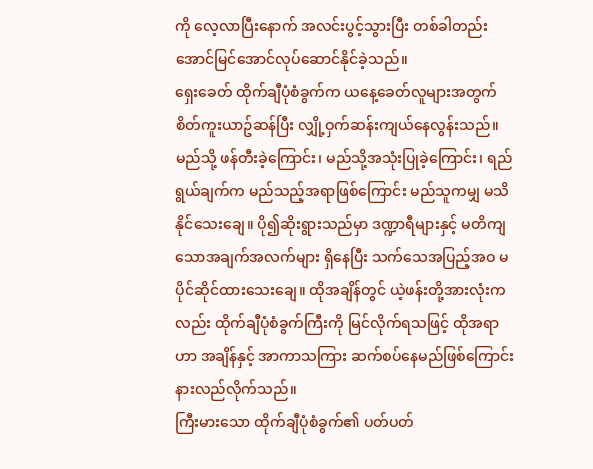ကို လေ့လာပြီးနောက် အလင်းပွင့်သွားပြီး တစ်ခါတည်း အောင်မြင်အောင်လုပ်ဆောင်နိုင်ခဲ့သည်။
ရှေးခေတ် ထိုက်ချီပုံစံခွက်က ယနေ့ခေတ်လူများအတွက် စိတ်ကူးယာဥ်ဆန်ပြီး လျှို့ဝှက်ဆန်းကျယ်နေလွန်းသည်။ မည်သို့ ဖန်တီးခဲ့ကြောင်း၊ မည်သို့အသုံးပြုခဲ့ကြောင်း၊ ရည်ရွယ်ချက်က မည်သည့်အရာဖြစ်ကြောင်း မည်သူကမျှ မသိနိုင်သေးချေ။ ပို၍ဆိုးရွားသည်မှာ ဒဏ္ဍာရီများနှင့် မတိကျသောအချက်အလက်များ ရှိနေပြီး သက်သေအပြည့်အဝ မပိုင်ဆိုင်ထားသေးချေ။ ထိုအချိန်တွင် ယဲ့ဖန်းတို့အားလုံးကလည်း ထိုက်ချီပုံစံခွက်ကြီးကို မြင်လိုက်ရသဖြင့် ထိုအရာဟာ အချိန်နှင့် အာကာသကြား ဆက်စပ်နေမည်ဖြစ်ကြောင်း နားလည်လိုက်သည်။
ကြီးမားသော ထိုက်ချီပုံစံခွက်၏ ပတ်ပတ်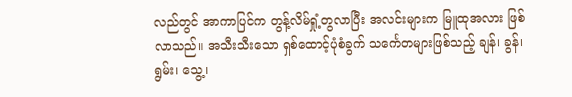လည်တွင် အာကာပြင်က တွန့်လိမ်ရှုံ့တွလာပြီး အလင်းများက မြူထုအလား ဖြစ်လာသည်။ အသီးသီးသော ရှစ်ထောင့်ပုံစံခွက် သင်္ကေတများဖြစ်သည့် ချန်၊ ခွန်၊ ရွမ်း၊ သွေ့၊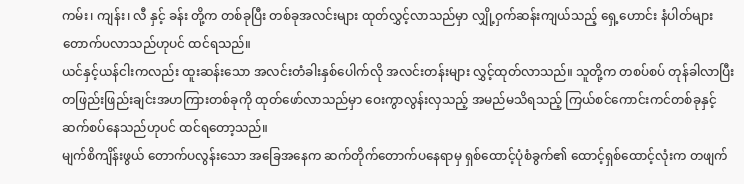ကမ်း၊ ကျန်း၊ လီ နှင့် ခန်း တို့က တစ်ခုပြီး တစ်ခုအလင်းများ ထုတ်လွှင့်လာသည်မှာ လျှို့ဝှက်ဆန်းကျယ်သည့် ရှေ့ဟောင်း နံပါတ်များ တောက်ပလာသည်ဟုပင် ထင်ရသည်။
ယင်နှင့်ယန်ငါးကလည်း ထူးဆန်းသော အလင်းတံခါးနှစ်ပေါက်လို အလင်းတန်းများ လွှင့်ထုတ်လာသည်။ သူတို့က တစပ်စပ် တုန်ခါလာပြီး တဖြည်းဖြည်းချင်းအဟကြားတစ်ခုကို ထုတ်ဖော်လာသည်မှာ ဝေးကွာလွန်းလှသည့် အမည်မသိရသည့် ကြယ်စင်ကောင်းကင်တစ်ခုနှင့် ဆက်စပ်နေသည်ဟုပင် ထင်ရတော့သည်။
မျက်စိကျိန်းဖွယ် တောက်ပလွန်းသော အခြေအနေက ဆက်တိုက်တောက်ပနေရာမှ ရှစ်ထောင့်ပုံစံခွက်၏ ထောင့်ရှစ်ထောင့်လုံးက တဖျက်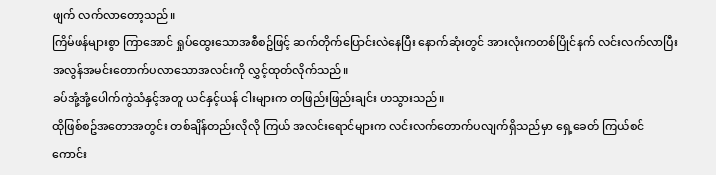ဖျက် လက်လာတော့သည်။
ကြိမ်ဖန်များစွာ ကြာအောင် ရှုပ်ထွေးသောအစီစဥ်ဖြင့် ဆက်တိုက်ပြောင်းလဲနေပြီး နောက်ဆုံးတွင် အားလုံးကတစ်ပြိုင်နက် လင်းလက်လာပြီး အလွန်အမင်းတောက်ပလာသောအလင်းကို လွှင့်ထုတ်လိုက်သည်။
ခပ်အုံ့အုံ့ပေါက်ကွဲသံနှင့်အတူ ယင်နှင့်ယန် ငါးများက တဖြည်းဖြည်းချင်း ဟသွားသည်။
ထိုဖြစ်စဥ်အတောအတွင်း တစ်ချိန်တည်းလိုလို ကြယ် အလင်းရောင်များက လင်းလက်တောက်ပလျက်ရှိသည်မှာ ရှေ့ခေတ် ကြယ်စင်ကောင်း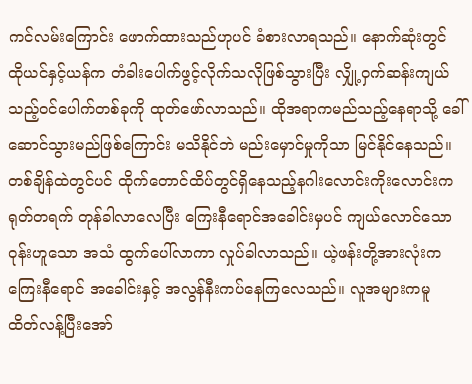ကင်လမ်းကြောင်း ဖောက်ထားသည်ဟုပင် ခံစားလာရသည်။ နောက်ဆုံးတွင် ထိုယင်နှင့်ယန်က တံခါးပေါက်ဖွင့်လိုက်သလိုဖြစ်သွားပြီး လျှို့ဝှက်ဆန်းကျယ်သည့်ဝင်ပေါက်တစ်ခုကို ထုတ်ဖော်လာသည်။ ထိုအရာကမည်သည့်နေရာသို့ ခေါ်ဆောင်သွားမည်ဖြစ်ကြောင်း မသိနိုင်ဘဲ မည်းမှောင်မှုကိုသာ မြင်နိုင်နေသည်။
တစ်ချိန်ထဲတွင်ပင် ထိုက်တောင်ထိပ်တွင်ရှိနေသည့်နဂါးလောင်းကိုးလောင်းက ရုတ်တရက် တုန်ခါလာလေပြီး ကြေးနီရောင်အခေါင်းမှပင် ကျယ်လောင်သော ဝုန်းဟူသော အသံ ထွက်ပေါ်လာကာ လှုပ်ခါလာသည်။ ယဲ့ဖန်းတို့အားလုံးက ကြေးနီရောင် အခေါင်းနှင့် အလွန်နီးကပ်နေကြလေသည်။ လူအများကမူ ထိတ်လန့်ပြီးအော်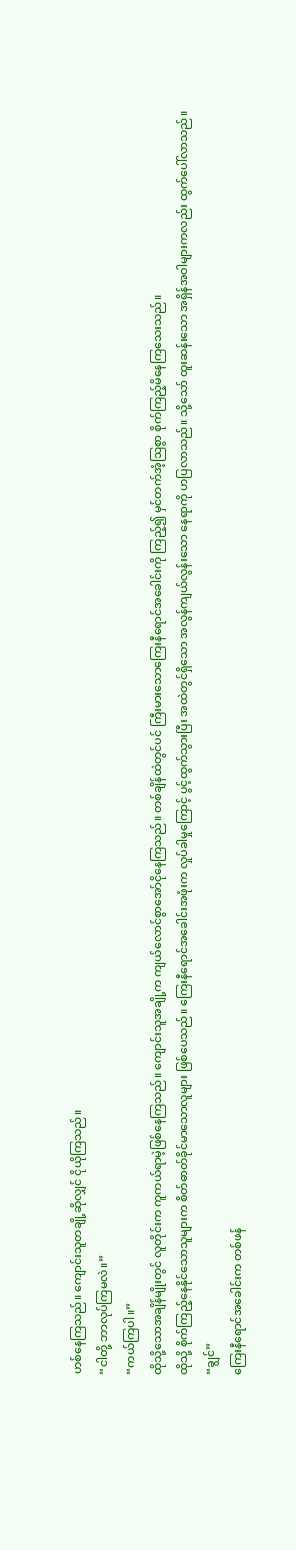ဟစ်နေကြသည်။ ကျောင်းသူတချို့ဆိုလျှင် ငိုယိုကြသည်။
“ငါတို့ ဘာလုပ်ကြမလဲ။”
“ကယ်ကြပါ။”
ထိုသို့သောအချိန်မျိုးတွင် လူတိုင်းက ကူကယ်ရာမဲ့ဖြစ်နေကြသည်။ ကျောင်းသူအချို့က ကျယ်လောင်စွာအော်ငိုနေကြသည်။ တစ်ချိန်ထဲတွင်ပင် ကြီးမားသောကြေးနီရောင်အခေါင်းကို ကြည့်၍ မှင်တက်အံ့ဩစွာ စိုက်ကြည့်မိနေကြသေးသည်။
ထိုသို့ စိုက်ကြည့်နေနိုင်သောသူများက စိတ်ဓာတ်ခိုင်မာသောလူများ ဖြစ်ပေသည်။ ကြေးနီရောင်အခေါင်းအဖုံးက လှုပ်ခါမှုကြောင့် ပွင့်ထွက်သွားပြီး အထဲတွင်ရှိသော အလွန်ကျယ်လွန်းသော နေရာကို ဟပြလာသည်။ သို့သော် ထူးဆန်းသော အရှိန်အဝါများကလည်း ထွက်ပေါ်လာသည်။
“ချွင်”
ကြေးနီရောင်အခေါင်းက တစ်ဖန်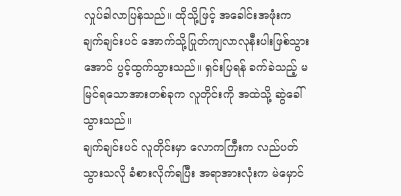လှုပ်ခါလာပြန်သည်။ ထိုသို့ဖြင့် အခေါင်းအဖုံးက ချက်ချင်းပင် အောက်သို့ပြုတ်ကျလာလုနီးပါးဖြစ်သွားအောင် ပွင့်ထွက်သွားသည်။ ရှင်းပြရန် ခက်ခဲသည့် မမြင်ရသောအားတစ်ခုက လူတိုင်းကို အထဲသို့ ဆွဲခေါ်သွားသည်။
ချက်ချင်းပင် လူတိုင်းမှာ လောကကြီးက လည်ပတ်သွားသလို ခံစားလိုက်ရပြီး အရာအားလုံးက မဲမှောင်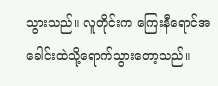သွားသည်။ လူတိုင်းက ကြေးနီရောင်အခေါင်းထဲသို့ရောက်သွားတော့သည်။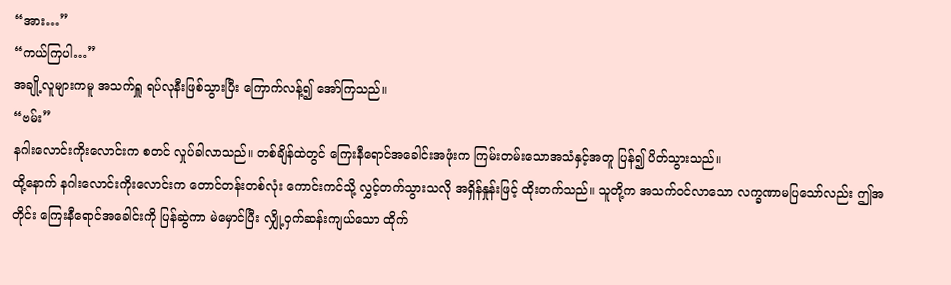“အား…”
“ကယ်ကြပါ…”
အချို့လူများကမူ အသက်ရှူ ရပ်လုနီးဖြစ်သွားပြီး ကြောက်လန့်၍ အော်ကြသည်။
“ဗမ်း”
နဂါးလောင်းကိုးလောင်းက စတင် လှုပ်ခါလာသည်။ တစ်ချိန်ထဲတွင် ကြေးနီရောင်အခေါင်းအဖုံးက ကြမ်းတမ်းသောအသံနှင့်အတူ ပြန်၍ ပိတ်သွားသည်။
ထို့နောက် နဂါးလောင်းကိုးလောင်းက တောင်တန်းတစ်လုံး ကောင်းကင်သို့ လွှင့်တက်သွားသလို အရှိန်နှုန်းဖြင့် ထိုးတက်သည်။ သူတို့က အသက်ဝင်လာသော လက္ခဏာမပြသော်လည်း ဤအတိုင်း ကြေးနီရောင်အခေါင်းကို ပြန်ဆွဲကာ မဲမှောင်ပြီး လျှို့ဝှက်ဆန်းကျယ်သော ထိုက်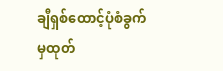ချီရှစ်ထောင့်ပုံစံခွက်မှထုတ်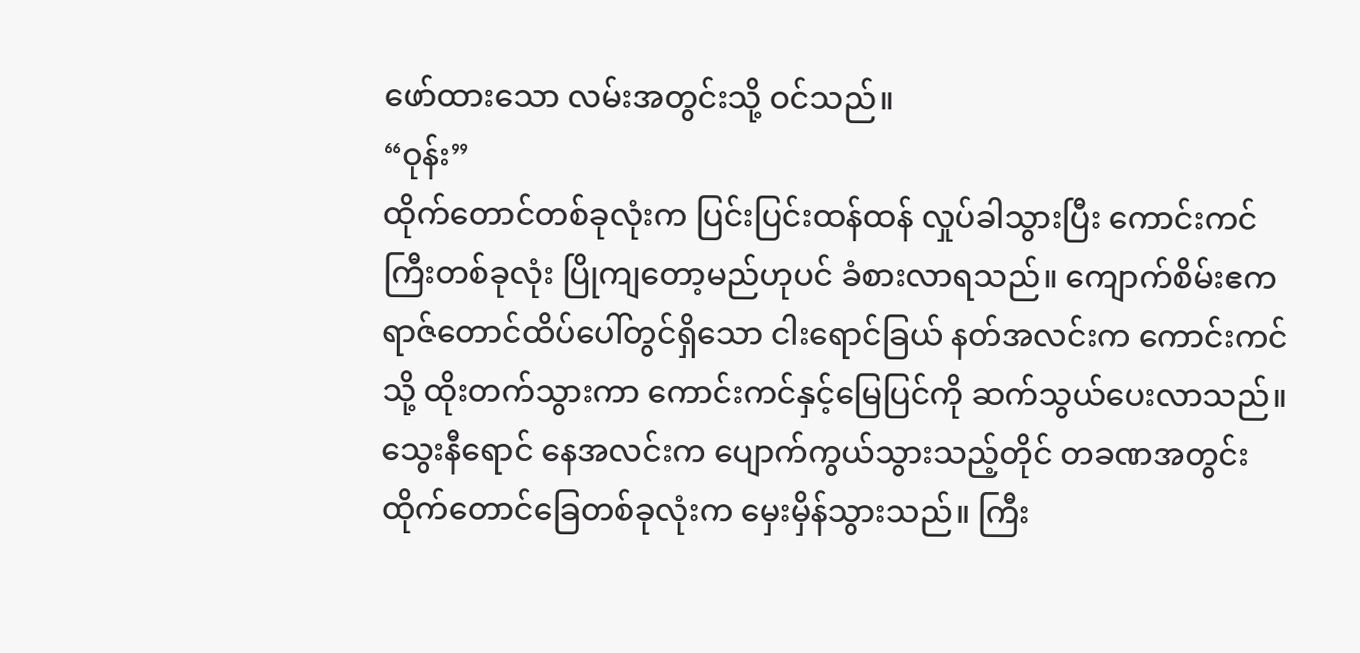ဖော်ထားသော လမ်းအတွင်းသို့ ဝင်သည်။
“ဝုန်း”
ထိုက်တောင်တစ်ခုလုံးက ပြင်းပြင်းထန်ထန် လှုပ်ခါသွားပြီး ကောင်းကင်ကြီးတစ်ခုလုံး ပြိုကျတော့မည်ဟုပင် ခံစားလာရသည်။ ကျောက်စိမ်းဧကရာဇ်တောင်ထိပ်ပေါ်တွင်ရှိသော ငါးရောင်ခြယ် နတ်အလင်းက ကောင်းကင်သို့ ထိုးတက်သွားကာ ကောင်းကင်နှင့်မြေပြင်ကို ဆက်သွယ်ပေးလာသည်။ သွေးနီရောင် နေအလင်းက ပျောက်ကွယ်သွားသည့်တိုင် တခဏအတွင်း ထိုက်တောင်ခြေတစ်ခုလုံးက မှေးမှိန်သွားသည်။ ကြီး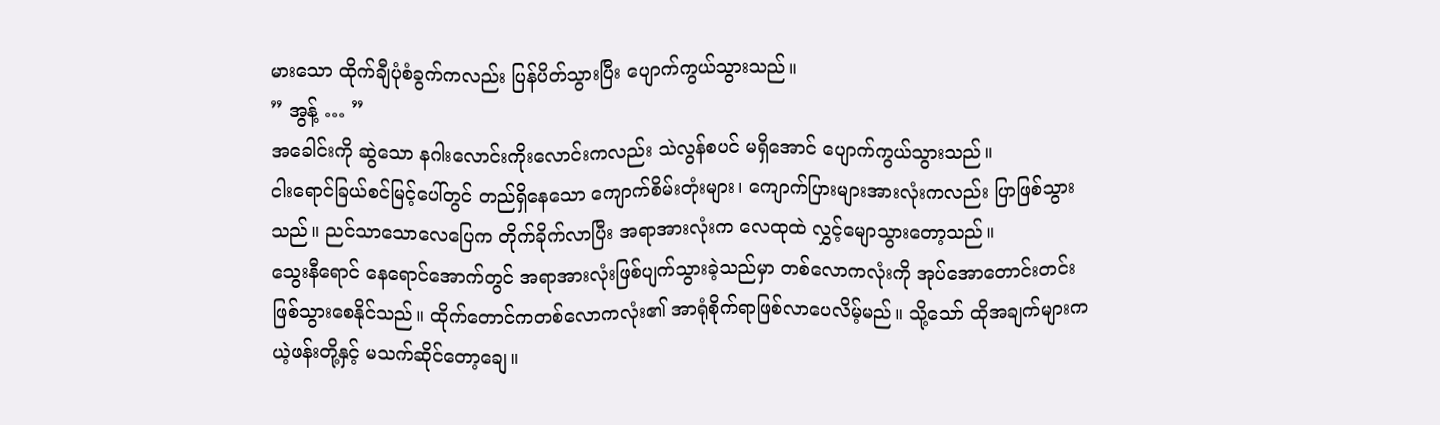မားသော ထိုက်ချီပုံစံခွက်ကလည်း ပြန်ပိတ်သွားပြီး ပျောက်ကွယ်သွားသည်။
” အွန့် … ”
အခေါင်းကို ဆွဲသော နဂါးလောင်းကိုးလောင်းကလည်း သဲလွန်စပင် မရှိအောင် ပျောက်ကွယ်သွားသည်။
ငါးရောင်ခြယ်စင်မြင့်ပေါ်တွင် တည်ရှိနေသော ကျောက်စိမ်းတုံးများ၊ ကျောက်ပြားများအားလုံးကလည်း ပြာဖြစ်သွားသည်။ ညင်သာသောလေပြေက တိုက်ခိုက်လာပြီး အရာအားလုံးက လေထုထဲ လွှင့်မျောသွားတော့သည်။
သွေးနီရောင် နေရောင်အောက်တွင် အရာအားလုံးဖြစ်ပျက်သွားခဲ့သည်မှာ တစ်လောကလုံးကို အုပ်အောတောင်းတင်း ဖြစ်သွားစေနိုင်သည်။ ထိုက်တောင်ကတစ်လောကလုံး၏ အာရုံစိုက်ရာဖြစ်လာပေလိမ့်မည်။ သို့သော် ထိုအချက်များက ယဲ့ဖန်းတို့နှင့် မသက်ဆိုင်တော့ချေ။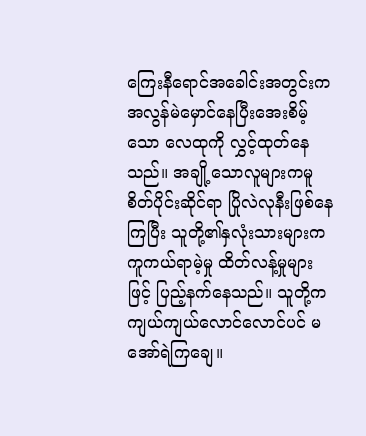ကြေးနီရောင်အခေါင်းအတွင်းက အလွန်မဲမှောင်နေပြီးအေးစိမ့်သော လေထုကို လွှင့်ထုတ်နေသည်။ အချို့သောလူများကမူ စိတ်ပိုင်းဆိုင်ရာ ပြိုလဲလုနီးဖြစ်နေကြပြီး သူတို့၏နှလုံးသားများက ကူကယ်ရာမဲ့မှု ထိတ်လန့်မှုများဖြင့် ပြည့်နက်နေသည်။ သူတို့က ကျယ်ကျယ်လောင်လောင်ပင် မအော်ရဲကြချေ။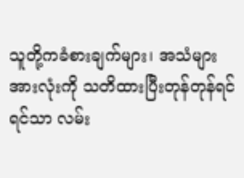သူတို့ကခံစားချက်များ၊ အသံများအားလုံးကို သတိထားပြီးတုန်တုန်ရင်ရင်သာ လမ်း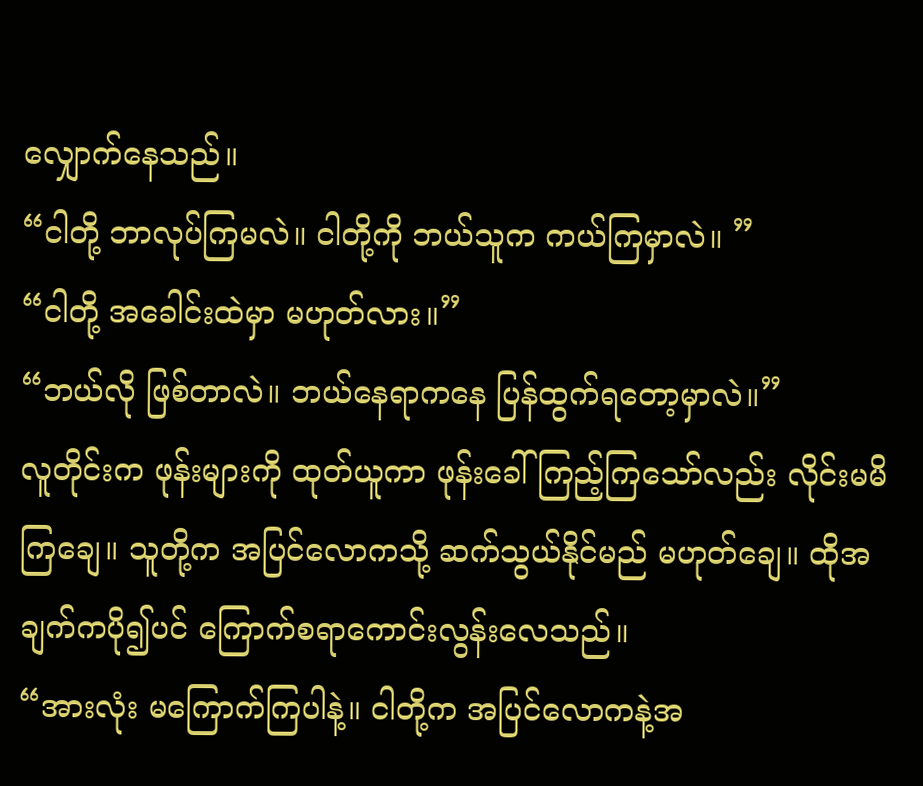လျှောက်နေသည်။
“ငါတို့ ဘာလုပ်ကြမလဲ။ ငါတို့ကို ဘယ်သူက ကယ်ကြမှာလဲ။ ”
“ငါတို့ အခေါင်းထဲမှာ မဟုတ်လား။”
“ဘယ်လို ဖြစ်တာလဲ။ ဘယ်နေရာကနေ ပြန်ထွက်ရတော့မှာလဲ။”
လူတိုင်းက ဖုန်းများကို ထုတ်ယူကာ ဖုန်းခေါ်ကြည့်ကြသော်လည်း လိုင်းမမိကြချေ။ သူတို့က အပြင်လောကသို့ ဆက်သွယ်နိုင်မည် မဟုတ်ချေ။ ထိုအချက်ကပို၍ပင် ကြောက်စရာကောင်းလွန်းလေသည်။
“အားလုံး မကြောက်ကြပါနဲ့။ ငါတို့က အပြင်လောကနဲ့အ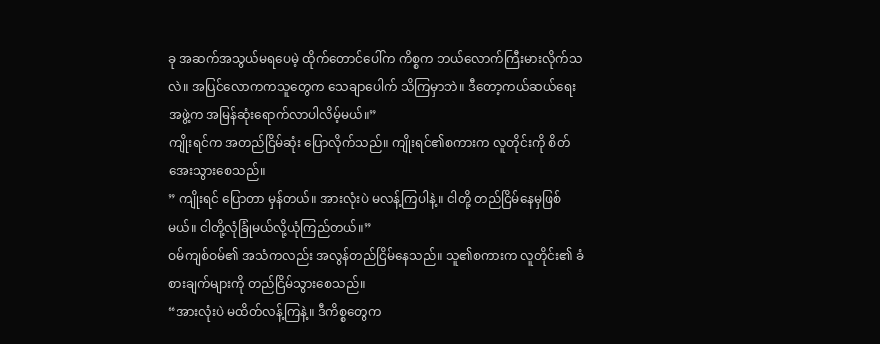ခု အဆက်အသွယ်မရပေမဲ့ ထိုက်တောင်ပေါ်က ကိစ္စက ဘယ်လောက်ကြီးမားလိုက်သလဲ။ အပြင်လောကကသူတွေက သေချာပေါက် သိကြမှာဘဲ။ ဒီတော့ကယ်ဆယ်ရေးအဖွဲ့က အမြန်ဆုံးရောက်လာပါလိမ့်မယ်။”
ကျိုးရင်က အတည်ငြိမ်ဆုံး ပြောလိုက်သည်။ ကျိုးရင်၏စကားက လူတိုင်းကို စိတ်အေးသွားစေသည်။
” ကျိုးရင် ပြောတာ မှန်တယ်။ အားလုံးပဲ မလန့်ကြပါနဲ့။ ငါတို့ တည်ငြိမ်နေမှဖြစ်မယ်။ ငါတို့လုံခြုံမယ်လို့ယုံကြည်တယ်။”
ဝမ်ကျစ်ဝမ်၏ အသံကလည်း အလွန်တည်ငြိမ်နေသည်။ သူ၏စကားက လူတိုင်း၏ ခံစားချက်များကို တည်ငြိမ်သွားစေသည်။
“အားလုံးပဲ မထိတ်လန့်ကြနဲ့။ ဒီကိစ္စတွေက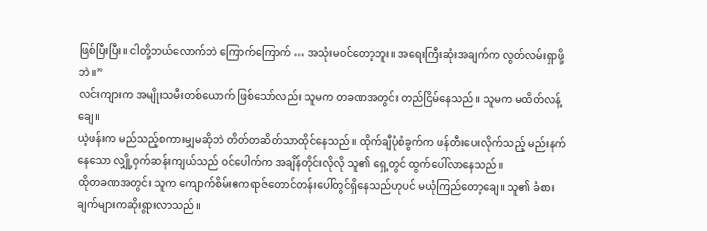ဖြစ်ပြီးပြီး။ ငါတို့ဘယ်လောက်ဘဲ ကြောက်ကြောက် … အသုံးမဝင်တော့ဘူး။ အရေးကြီးဆုံးအချက်က လွတ်လမ်းရှာဖို့ဘဲ။”
လင်းကျားက အမျိုးသမီးတစ်ယောက် ဖြစ်သော်လည်း သူမက တခဏအတွင်း တည်ငြိမ်နေသည်။ သူမက မထိတ်လန့်ချေ။
ယဲ့ဖန်းက မည်သည့်စကားမျှမဆိုဘဲ တိတ်တဆိတ်သာထိုင်နေသည်။ ထိုက်ချီပုံစံခွက်က ဖန်တီးပေးလိုက်သည့် မည်းနက်နေသော လျှို့ဝှက်ဆန်းကျယ်သည် ဝင်ပေါက်က အချိန်တိုင်းလိုလို သူ၏ ရှေ့တွင် ထွက်ပေါ်လာနေသည်။
ထိုတခဏအတွင်း သူက ကျောက်စိမ်းဧကရာဇ်တောင်တန်းပေါ်တွင်ရှိနေသည်ဟုပင် မယုံကြည်တော့ချေ။ သူ၏ ခံစားချက်များကဆိုးရွားလာသည်။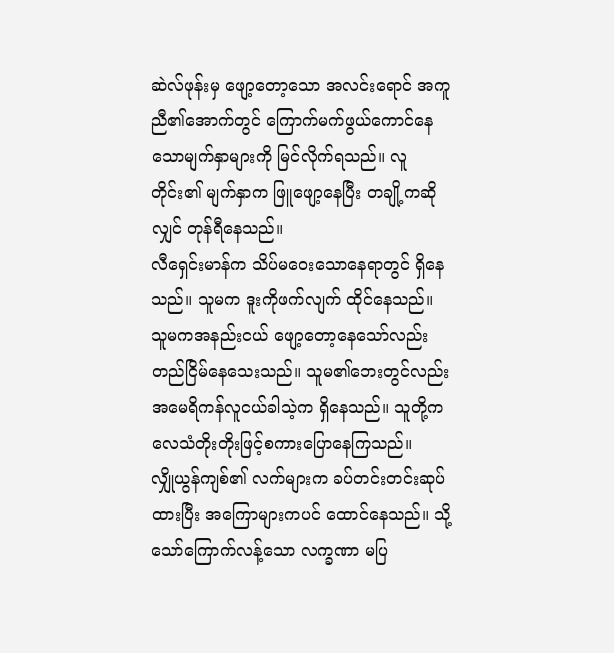ဆဲလ်ဖုန်းမှ ဖျော့တော့သော အလင်းရောင် အကူညီ၏အောက်တွင် ကြောက်မက်ဖွယ်ကောင်နေသောမျက်နှာများကို မြင်လိုက်ရသည်။ လူတိုင်း၏ မျက်နှာက ဖြူဖျော့နေပြီး တချို့ကဆိုလျှင် တုန်ရီနေသည်။
လီရှေင်းမာန်က သိပ်မဝေးသောနေရာတွင် ရှိနေသည်။ သူမက ဒူးကိုဖက်လျက် ထိုင်နေသည်။ သူမကအနည်းငယ် ဖျော့တော့နေသော်လည်း တည်ငြိမ်နေသေးသည်။ သူမ၏ဘေးတွင်လည်း အမေရိကန်လူငယ်ခါသဲ့က ရှိနေသည်။ သူတို့က လေသံတိုးတိုးဖြင့်စကားပြောနေကြသည်။
လျှိုယွန်ကျစ်၏ လက်များက ခပ်တင်းတင်းဆုပ်ထားပြီး အကြောများကပင် ထောင်နေသည်။ သို့သော်ကြောက်လန့်သော လက္ခဏာ မပြ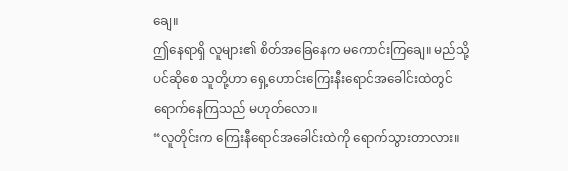ချေ။
ဤနေရာရှိ လူများ၏ စိတ်အခြေနေက မကောင်းကြချေ။ မည်သို့ပင်ဆိုစေ သူတို့ဟာ ရှေ့ဟောင်းကြေးနီးရောင်အခေါင်းထဲတွင် ရောက်နေကြသည် မဟုတ်လော။
“လူတိုင်းက ကြေးနီရောင်အခေါင်းထဲကို ရောက်သွားတာလား။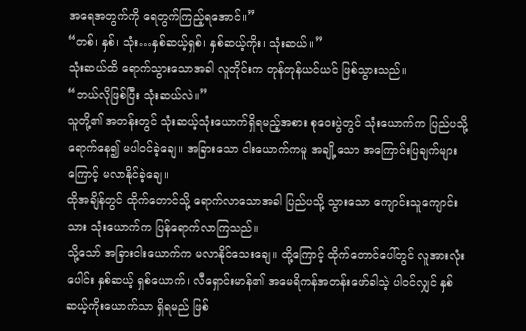အရေအတွက်ကို ရေတွက်ကြည့်ရအောင်။”
“တစ်၊ နှစ်၊ သုံး…နှစ်ဆယ့်ရှစ်၊ နှစ်ဆယ့်ကိုး၊ သုံးဆယ်။”
သုံးဆယ်ထိ ရောက်သွားသောအခါ လူတိုင်းက တုန်တုန်ယင်ယင် ဖြစ်သွားသည်။
“ဘယ်လိုဖြစ်ပြီး သုံးဆယ်လဲ။”
သူတို့၏ အတန်းတွင် သုံးဆယ့်သုံးယောက်ရှိရမည့်အစား စုဝေးပွဲတွင် သုံးယောက်က ပြည်ပသို့ရောက်နေ၍ မပါဝင်ခဲ့ချေ။ အခြားသော ငါးယောက်ကမူ အချို့သော အကြောင်းပြချက်များကြောင့် မလာနိုင်ခဲ့ချေ။
ထိုအချိန်တွင် ထိုက်တောင်သို့ ရောက်လာသောအခါ ပြည်ပသို့ သွားသော ကျောင်းသူကျောင်းသား သုံးယောက်က ပြန်ရောက်လာကြသည်။
သို့သော် အခြားငါးယောက်က မလာနိုင်သေးချေ။ ထို့ကြောင့် ထိုက်တောင်ပေါ်တွင် လူအားလုံးပေါင်း နှစ်ဆယ့် ရှစ်ယောက်၊ လီရှောင်းမာန်၏ အမေရိကန်အတန်းဖော်ခါသဲ့ ပါ၀င်လျှင် နှစ်ဆယ့်ကိုးယောက်သာ ရှိရမည် ဖြစ်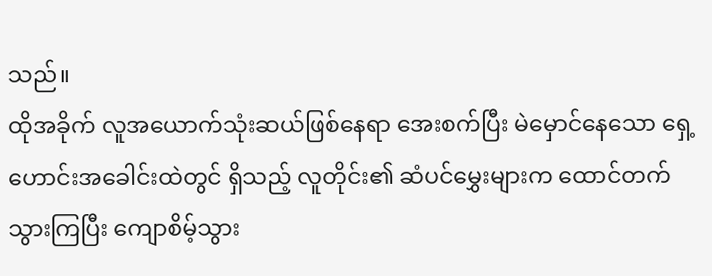သည်။
ထိုအခိုက် လူအယောက်သုံးဆယ်ဖြစ်နေရာ အေးစက်ပြီး မဲမှောင်နေသော ရှေ့ဟောင်းအခေါင်းထဲတွင် ရှိသည့် လူတိုင်း၏ ဆံပင်မွှေးများက ထောင်တက်သွားကြပြီး ကျောစိမ့်သွား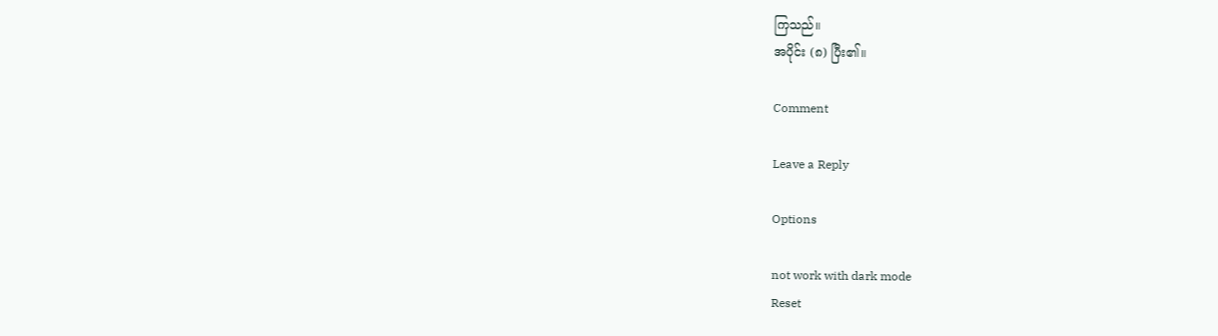ကြသည်။
အပိုင်း (၈) ပြီး၏။

Comment

Leave a Reply

Options

not work with dark mode
Reset